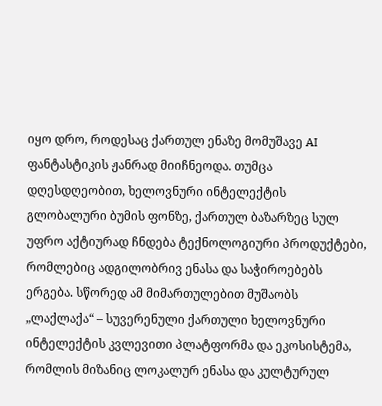იყო დრო, როდესაც ქართულ ენაზე მომუშავე AI ფანტასტიკის ჟანრად მიიჩნეოდა. თუმცა დღესდღეობით, ხელოვნური ინტელექტის გლობალური ბუმის ფონზე, ქართულ ბაზარზეც სულ უფრო აქტიურად ჩნდება ტექნოლოგიური პროდუქტები, რომლებიც ადგილობრივ ენასა და საჭიროებებს ერგება. სწორედ ამ მიმართულებით მუშაობს „ლაქლაქა“ – სუვერენული ქართული ხელოვნური ინტელექტის კვლევითი პლატფორმა და ეკოსისტემა, რომლის მიზანიც ლოკალურ ენასა და კულტურულ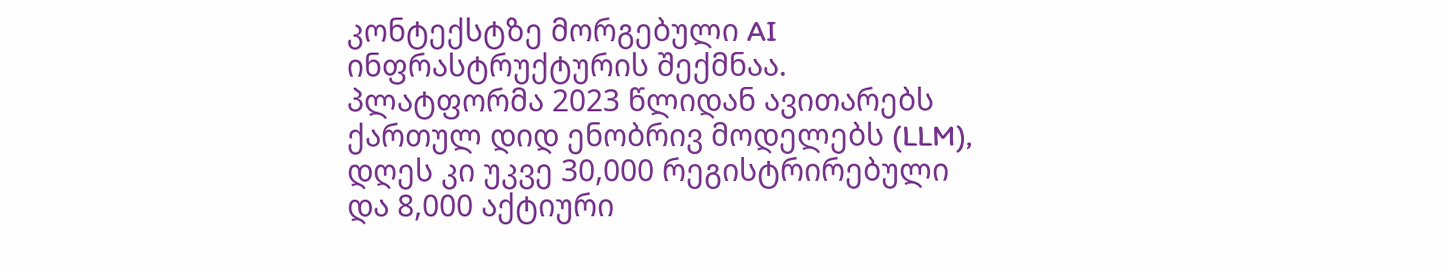კონტექსტზე მორგებული AI ინფრასტრუქტურის შექმნაა.
პლატფორმა 2023 წლიდან ავითარებს ქართულ დიდ ენობრივ მოდელებს (LLM), დღეს კი უკვე 30,000 რეგისტრირებული და 8,000 აქტიური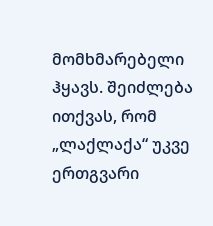მომხმარებელი ჰყავს. შეიძლება ითქვას, რომ „ლაქლაქა“ უკვე ერთგვარი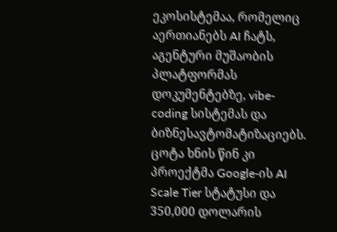ეკოსისტემაა, რომელიც აერთიანებს AI ჩატს, აგენტური მუშაობის პლატფორმას დოკუმენტებზე, vibe-coding სისტემას და ბიზნესავტომატიზაციებს. ცოტა ხნის წინ კი პროექტმა Google-ის AI Scale Tier სტატუსი და 350,000 დოლარის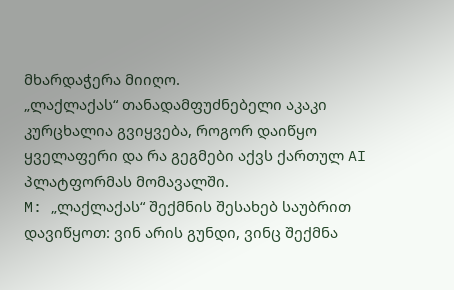მხარდაჭერა მიიღო.
„ლაქლაქას“ თანადამფუძნებელი აკაკი კურცხალია გვიყვება, როგორ დაიწყო ყველაფერი და რა გეგმები აქვს ქართულ AI პლატფორმას მომავალში.
M: „ლაქლაქას“ შექმნის შესახებ საუბრით დავიწყოთ: ვინ არის გუნდი, ვინც შექმნა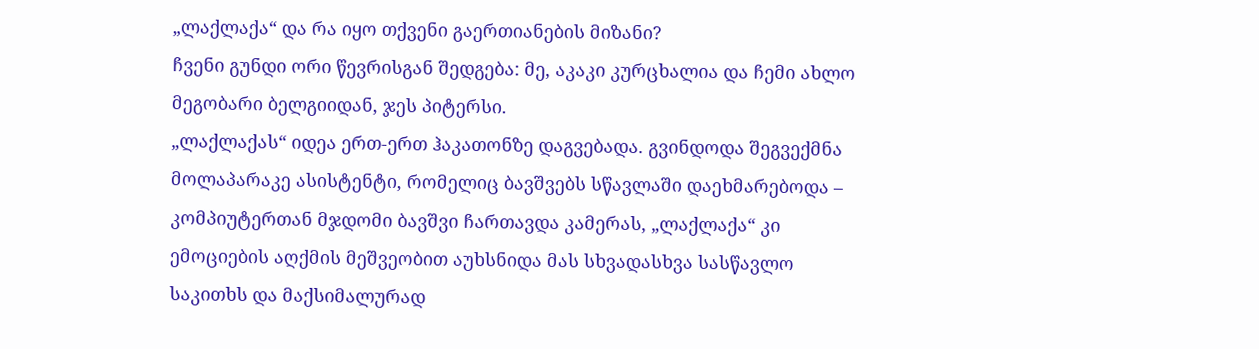„ლაქლაქა“ და რა იყო თქვენი გაერთიანების მიზანი?
ჩვენი გუნდი ორი წევრისგან შედგება: მე, აკაკი კურცხალია და ჩემი ახლო მეგობარი ბელგიიდან, ჯეს პიტერსი.
„ლაქლაქას“ იდეა ერთ-ერთ ჰაკათონზე დაგვებადა. გვინდოდა შეგვექმნა მოლაპარაკე ასისტენტი, რომელიც ბავშვებს სწავლაში დაეხმარებოდა – კომპიუტერთან მჯდომი ბავშვი ჩართავდა კამერას, „ლაქლაქა“ კი ემოციების აღქმის მეშვეობით აუხსნიდა მას სხვადასხვა სასწავლო საკითხს და მაქსიმალურად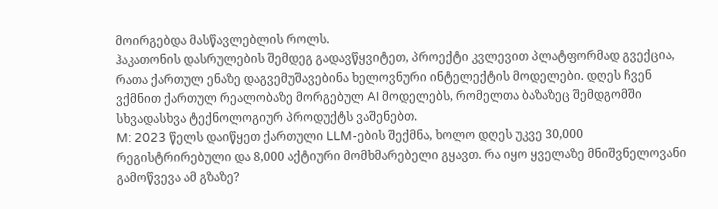მოირგებდა მასწავლებლის როლს.
ჰაკათონის დასრულების შემდეგ გადავწყვიტეთ, პროექტი კვლევით პლატფორმად გვექცია, რათა ქართულ ენაზე დაგვემუშავებინა ხელოვნური ინტელექტის მოდელები. დღეს ჩვენ ვქმნით ქართულ რეალობაზე მორგებულ AI მოდელებს, რომელთა ბაზაზეც შემდგომში სხვადასხვა ტექნოლოგიურ პროდუქტს ვაშენებთ.
M: 2023 წელს დაიწყეთ ქართული LLM-ების შექმნა, ხოლო დღეს უკვე 30,000 რეგისტრირებული და 8,000 აქტიური მომხმარებელი გყავთ. რა იყო ყველაზე მნიშვნელოვანი გამოწვევა ამ გზაზე?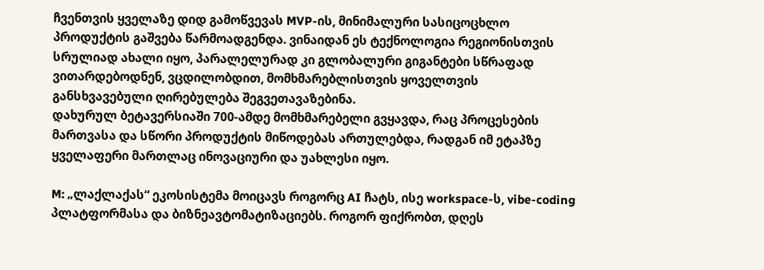ჩვენთვის ყველაზე დიდ გამოწვევას MVP-ის, მინიმალური სასიცოცხლო პროდუქტის გაშვება წარმოადგენდა. ვინაიდან ეს ტექნოლოგია რეგიონისთვის სრულიად ახალი იყო, პარალელურად კი გლობალური გიგანტები სწრაფად ვითარდებოდნენ, ვცდილობდით, მომხმარებლისთვის ყოველთვის განსხვავებული ღირებულება შეგვეთავაზებინა.
დახურულ ბეტავერსიაში 700-ამდე მომხმარებელი გვყავდა, რაც პროცესების მართვასა და სწორი პროდუქტის მიწოდებას ართულებდა, რადგან იმ ეტაპზე ყველაფერი მართლაც ინოვაციური და უახლესი იყო.

M: „ლაქლაქას“ ეკოსისტემა მოიცავს როგორც AI ჩატს, ისე workspace-ს, vibe-coding პლატფორმასა და ბიზნეავტომატიზაციებს. როგორ ფიქრობთ, დღეს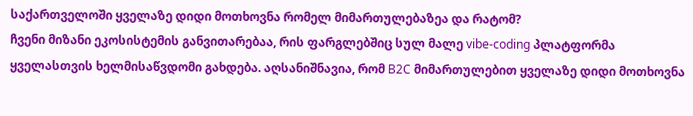საქართველოში ყველაზე დიდი მოთხოვნა რომელ მიმართულებაზეა და რატომ?
ჩვენი მიზანი ეკოსისტემის განვითარებაა, რის ფარგლებშიც სულ მალე vibe-coding პლატფორმა ყველასთვის ხელმისაწვდომი გახდება. აღსანიშნავია, რომ B2C მიმართულებით ყველაზე დიდი მოთხოვნა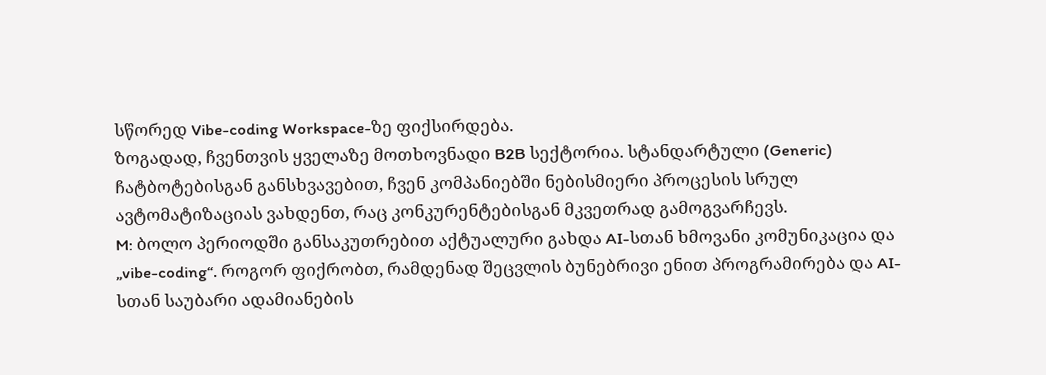სწორედ Vibe-coding Workspace-ზე ფიქსირდება.
ზოგადად, ჩვენთვის ყველაზე მოთხოვნადი B2B სექტორია. სტანდარტული (Generic) ჩატბოტებისგან განსხვავებით, ჩვენ კომპანიებში ნებისმიერი პროცესის სრულ ავტომატიზაციას ვახდენთ, რაც კონკურენტებისგან მკვეთრად გამოგვარჩევს.
M: ბოლო პერიოდში განსაკუთრებით აქტუალური გახდა AI-სთან ხმოვანი კომუნიკაცია და „vibe-coding“. როგორ ფიქრობთ, რამდენად შეცვლის ბუნებრივი ენით პროგრამირება და AI-სთან საუბარი ადამიანების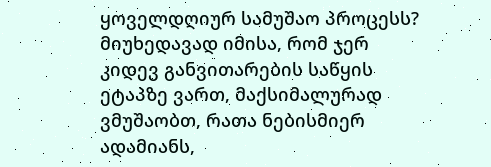ყოველდღიურ სამუშაო პროცესს?
მიუხედავად იმისა, რომ ჯერ კიდევ განვითარების საწყის ეტაპზე ვართ, მაქსიმალურად ვმუშაობთ, რათა ნებისმიერ ადამიანს,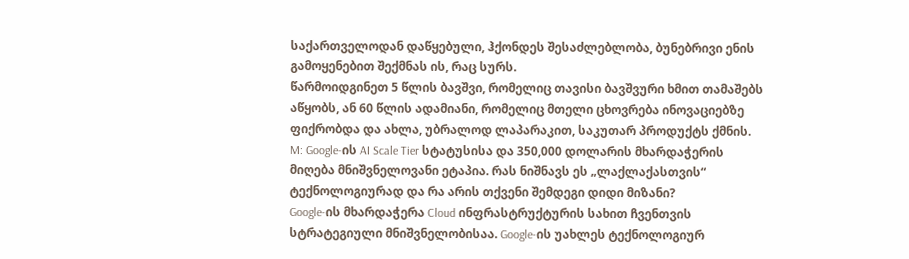საქართველოდან დაწყებული, ჰქონდეს შესაძლებლობა, ბუნებრივი ენის გამოყენებით შექმნას ის, რაც სურს.
წარმოიდგინეთ 5 წლის ბავშვი, რომელიც თავისი ბავშვური ხმით თამაშებს აწყობს, ან 60 წლის ადამიანი, რომელიც მთელი ცხოვრება ინოვაციებზე ფიქრობდა და ახლა, უბრალოდ ლაპარაკით, საკუთარ პროდუქტს ქმნის.
M: Google-ის AI Scale Tier სტატუსისა და 350,000 დოლარის მხარდაჭერის მიღება მნიშვნელოვანი ეტაპია. რას ნიშნავს ეს „ლაქლაქასთვის“ ტექნოლოგიურად და რა არის თქვენი შემდეგი დიდი მიზანი?
Google-ის მხარდაჭერა Cloud ინფრასტრუქტურის სახით ჩვენთვის სტრატეგიული მნიშვნელობისაა. Google-ის უახლეს ტექნოლოგიურ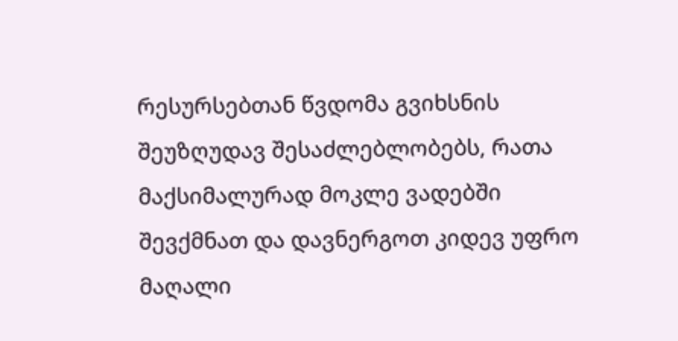რესურსებთან წვდომა გვიხსნის შეუზღუდავ შესაძლებლობებს, რათა მაქსიმალურად მოკლე ვადებში შევქმნათ და დავნერგოთ კიდევ უფრო მაღალი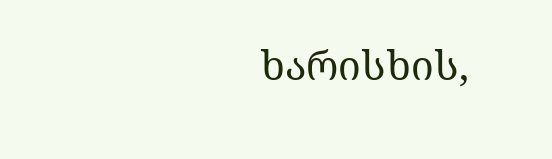ხარისხის,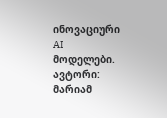ინოვაციური AI მოდელები.
ავტორი: მარიამ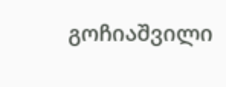გოჩიაშვილი